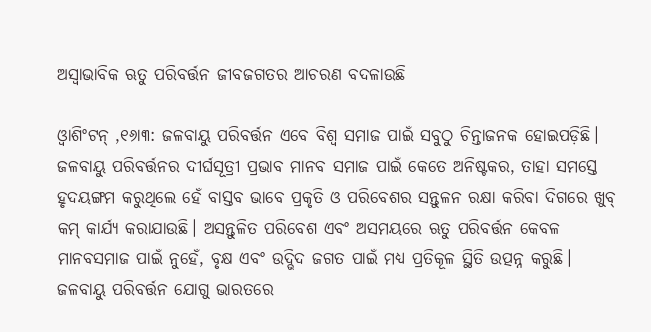ଅସ୍ବାଭାବିକ ଋତୁ ପରିବର୍ତ୍ତନ ଜୀବଜଗତର ଆଚରଣ ବଦଳାଉଛି

ଓ୍ବାଶିଂଟନ୍‌ ,୧୬ା୩: ଜଳବାୟୁ ପରିବର୍ତ୍ତନ ଏବେ ବିଶ୍ୱ ସମାଜ ପାଇଁ ସବୁଠୁ ଚିନ୍ତାଜନକ ହୋଇପଡ଼ିଛି। ଜଳବାୟୁ ପରିବର୍ତ୍ତନର ଦୀର୍ଘସୂତ୍ରୀ ପ୍ରଭାବ ମାନବ ସମାଜ ପାଇଁ କେତେ ଅନିଷ୍ଟକର, ତାହା ସମସ୍ତେ ହୃଦୟଙ୍ଗମ କରୁଥିଲେ ହେଁ ବାସ୍ତବ ଭାବେ ପ୍ରକୃତି ଓ ପରିବେଶର ସନ୍ତୁଳନ ରକ୍ଷା କରିବା ଦିଗରେ ଖୁବ୍‌ କମ୍‌ କାର୍ଯ୍ୟ କରାଯାଉଛି। ଅସନ୍ତୁଳିତ ପରିବେଶ ଏବଂ ଅସମୟରେ ଋତୁ ପରିବର୍ତ୍ତନ କେବଳ ମାନବସମାଜ ପାଇଁ ନୁହେଁ, ବୃକ୍ଷ ଏବଂ ଉଦ୍ଭିଦ ଜଗତ ପାଇଁ ମଧ୍ୟ ପ୍ରତିକୂଳ ସ୍ଥିତି ଉତ୍ପନ୍ନ କରୁଛି। ଜଳବାୟୁ ପରିବର୍ତ୍ତନ ଯୋଗୁ ଭାରତରେ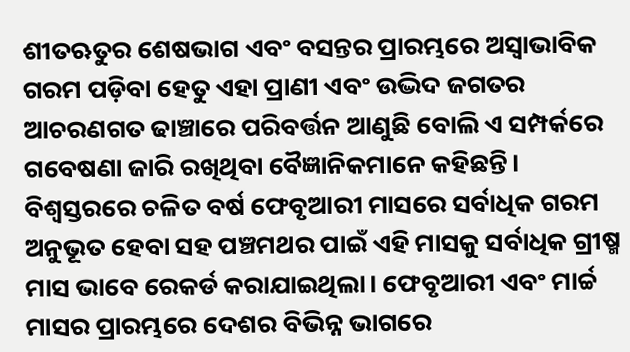ଶୀତଋତୁର ଶେଷଭାଗ ଏବଂ ବସନ୍ତର ପ୍ରାରମ୍ଭରେ ଅସ୍ବାଭାବିକ ଗରମ ପଡ଼ିବା ହେତୁ ଏହା ପ୍ରାଣୀ ଏବଂ ଉଦ୍ଭିଦ ଜଗତର ଆଚରଣଗତ ଢାଞ୍ଚାରେ ପରିବର୍ତ୍ତନ ଆଣୁଛି ବୋଲି ଏ ସମ୍ପର୍କରେ ଗବେଷଣା ଜାରି ରଖିଥିବା ବୈଜ୍ଞାନିକମାନେ କହିଛନ୍ତି। ବିଶ୍ୱସ୍ତରରେ ଚଳିତ ବର୍ଷ ଫେବୃଆରୀ ମାସରେ ସର୍ବାଧିକ ଗରମ ଅନୁଭୂତ ହେବା ସହ ପଞ୍ଚମଥର ପାଇଁ ଏହି ମାସକୁ ସର୍ବାଧିକ ଗ୍ରୀଷ୍ମ ମାସ ଭାବେ ରେକର୍ଡ କରାଯାଇଥିଲା। ଫେବୃଆରୀ ଏବଂ ମାର୍ଚ୍ଚ ମାସର ପ୍ରାରମ୍ଭରେ ଦେଶର ବିଭିନ୍ନ ଭାଗରେ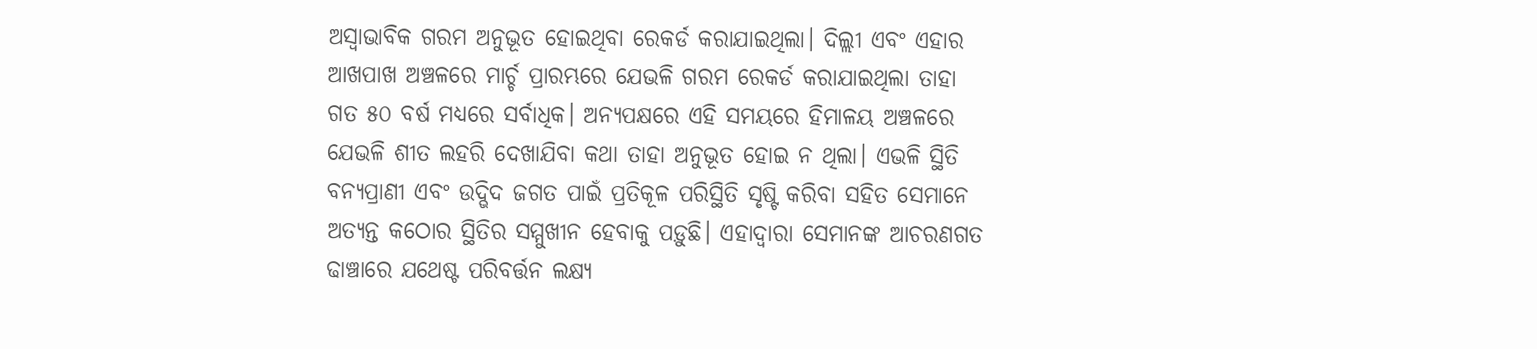ଅସ୍ବାଭାବିକ ଗରମ ଅନୁଭୂତ ହୋଇଥିବା ରେକର୍ଡ କରାଯାଇଥିଲା। ଦିଲ୍ଲୀ ଏବଂ ଏହାର ଆଖପାଖ ଅଞ୍ଚଳରେ ମାର୍ଚ୍ଚ ପ୍ରାରମ୍ଭରେ ଯେଭଳି ଗରମ ରେକର୍ଡ କରାଯାଇଥିଲା ତାହା ଗତ ୫୦ ବର୍ଷ ମଧ୍ୟରେ ସର୍ବାଧିକ। ଅନ୍ୟପକ୍ଷରେ ଏହି ସମୟରେ ହିମାଳୟ ଅଞ୍ଚଳରେ ଯେଭଳି ଶୀତ ଲହରି ଦେଖାଯିବା କଥା ତାହା ଅନୁଭୂତ ହୋଇ ନ ଥିଲା। ଏଭଳି ସ୍ଥିତି ବନ୍ୟପ୍ରାଣୀ ଏବଂ ଉଦ୍ଭିଦ ଜଗତ ପାଇଁ ପ୍ରତିକୂଳ ପରିସ୍ଥିତି ସୃଷ୍ଟି କରିବା ସହିତ ସେମାନେ ଅତ୍ୟନ୍ତ କଠୋର ସ୍ଥିତିର ସମ୍ମୁଖୀନ ହେବାକୁ ପଡ଼ୁଛି। ଏହାଦ୍ୱାରା ସେମାନଙ୍କ ଆଚରଣଗତ ଢାଞ୍ଚାରେ ଯଥେଷ୍ଟ ପରିବର୍ତ୍ତନ ଲକ୍ଷ୍ୟ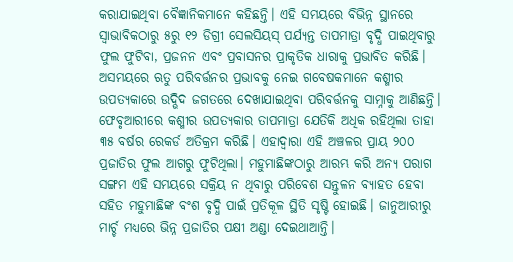କରାଯାଇଥିବା ବୈଜ୍ଞାନିକମାନେ କହିଛନ୍ତି। ଏହି ସମୟରେ ବିଭିନ୍ନ ସ୍ଥାନରେ ସ୍ବାଭାବିକଠାରୁ ୫ରୁ ୧୨ ଡିଗ୍ରୀ ସେଲସିୟସ୍‌ ପର୍ଯ୍ୟନ୍ତ ତାପମାତ୍ରା ବୃଦ୍ଧି ପାଇଥିବାରୁ ଫୁଲ ଫୁଟିବା, ପ୍ରଜନନ ଏବଂ ପ୍ରବାସନର ପ୍ରାକୃତିକ ଧାରାକୁ ପ୍ରଭାବିତ କରିଛି। ଅସମୟରେ ଋତୁ ପରିବର୍ତ୍ତନର ପ୍ରଭାବକୁ ନେଇ ଗବେଷକମାନେ କଶ୍ମୀର ଉପତ୍ୟକାରେ ଉଦ୍ଭିଦ ଜଗତରେ ଦେଖାଯାଇଥିବା ପରିବର୍ତ୍ତନକୁ ସାମ୍ନାକୁ ଆଣିଛନ୍ତି। ଫେବୃଆରୀରେ କଶ୍ମୀର ଉପତ୍ୟକାର ତାପମାତ୍ରା ଯେତିକି ଅଧିକ ରହିଥିଲା ତାହା ୩୫ ବର୍ଷର ରେକର୍ଡ ଅତିକ୍ରମ କରିଛି। ଏହାଦ୍ୱାରା ଏହି ଅଞ୍ଚଳର ପ୍ରାୟ ୨୦୦ ପ୍ରଜାତିର ଫୁଲ ଆଗରୁ ଫୁଟିଥିଲା। ମହୁମାଛିଙ୍କଠାରୁ ଆରମ୍ଭ କରି ଅନ୍ୟ ପରାଗ ସଙ୍ଗମ ଏହି ସମୟରେ ସକ୍ରିୟ ନ ଥିବାରୁ ପରିବେଶ ସନ୍ତୁଳନ ବ୍ୟାହତ ହେବା ସହିତ ମହୁମାଛିଙ୍କ ବଂଶ ବୃଦ୍ଧି ପାଇଁ ପ୍ରତିକୂଳ ସ୍ଥିତି ସୃଷ୍ଟି ହୋଇଛି। ଜାନୁଆରୀରୁ ମାର୍ଚ୍ଚ ମଧ୍ୟରେ ଭିନ୍ନ ପ୍ରଜାତିର ପକ୍ଷୀ ଅଣ୍ଡା ଦେଇଥାଆନ୍ତି।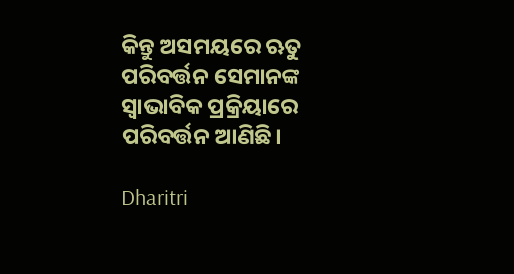କିନ୍ତୁ ଅସମୟରେ ଋତୁ ପରିବର୍ତ୍ତନ ସେମାନଙ୍କ ସ୍ବାଭାବିକ ପ୍ରକ୍ରିୟାରେ ପରିବର୍ତ୍ତନ ଆଣିଛି।

Dharitri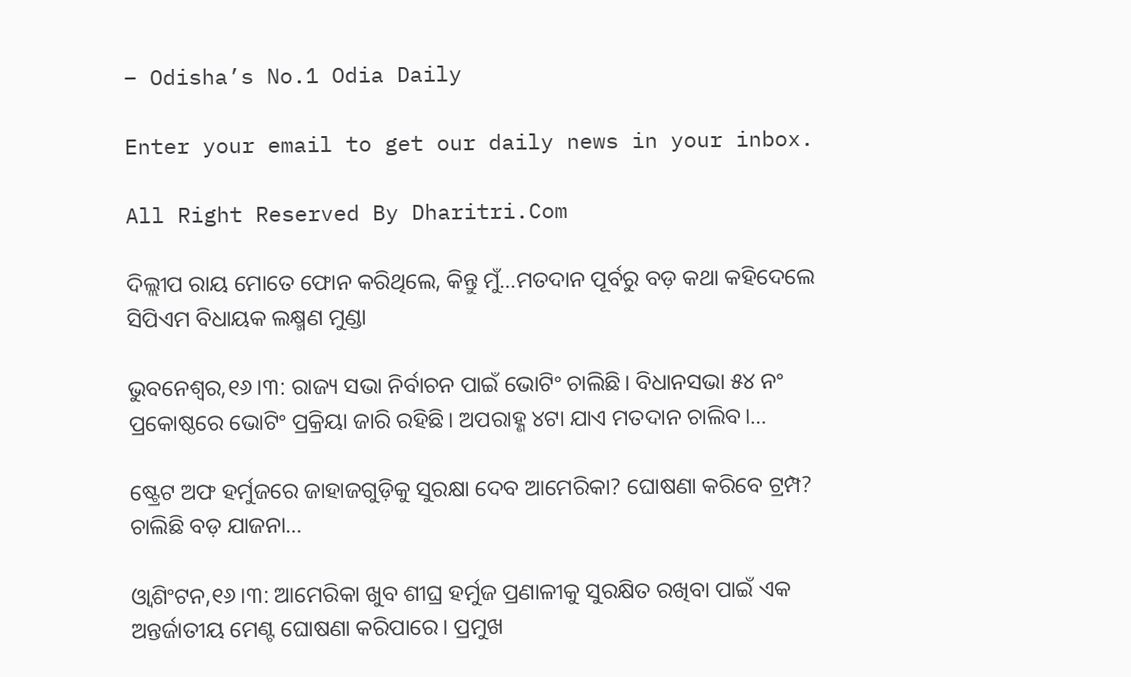– Odisha’s No.1 Odia Daily

Enter your email to get our daily news in your inbox.

All Right Reserved By Dharitri.Com

ଦିଲ୍ଲୀପ ରାୟ ମୋତେ ଫୋନ କରିଥିଲେ, କିନ୍ତୁ ମୁଁ…ମତଦାନ ପୂର୍ବରୁ ବଡ଼ କଥା କହିଦେଲେ ସିପିଏମ ବିଧାୟକ ଲକ୍ଷ୍ମଣ ମୁଣ୍ଡା

ଭୁବନେଶ୍ୱର,୧୬।୩: ରାଜ୍ୟ ସଭା ନିର୍ବାଚନ ପାଇଁ ଭୋଟିଂ ଚାଲିଛି। ବିଧାନସଭା ୫୪ ନଂ ପ୍ରକୋଷ୍ଠରେ ଭୋଟିଂ ପ୍ରକ୍ରିୟା ଜାରି ରହିଛି। ଅପରାହ୍ଣ ୪ଟା ଯାଏ ମତଦାନ ଚାଲିବ।…

ଷ୍ଟ୍ରେଟ ଅଫ ହର୍ମୁଜରେ ଜାହାଜଗୁଡ଼ିକୁ ସୁରକ୍ଷା ଦେବ ଆମେରିକା? ଘୋଷଣା କରିବେ ଟ୍ରମ୍ପ? ଚାଲିଛି ବଡ଼ ଯାଜନା…

ଓ୍ବାଶିଂଟନ,୧୬।୩: ଆମେରିକା ଖୁବ ଶୀଘ୍ର ହର୍ମୁଜ ପ୍ରଣାଳୀକୁ ସୁରକ୍ଷିତ ରଖିବା ପାଇଁ ଏକ ଅନ୍ତର୍ଜାତୀୟ ମେଣ୍ଟ ଘୋଷଣା କରିପାରେ। ପ୍ରମୁଖ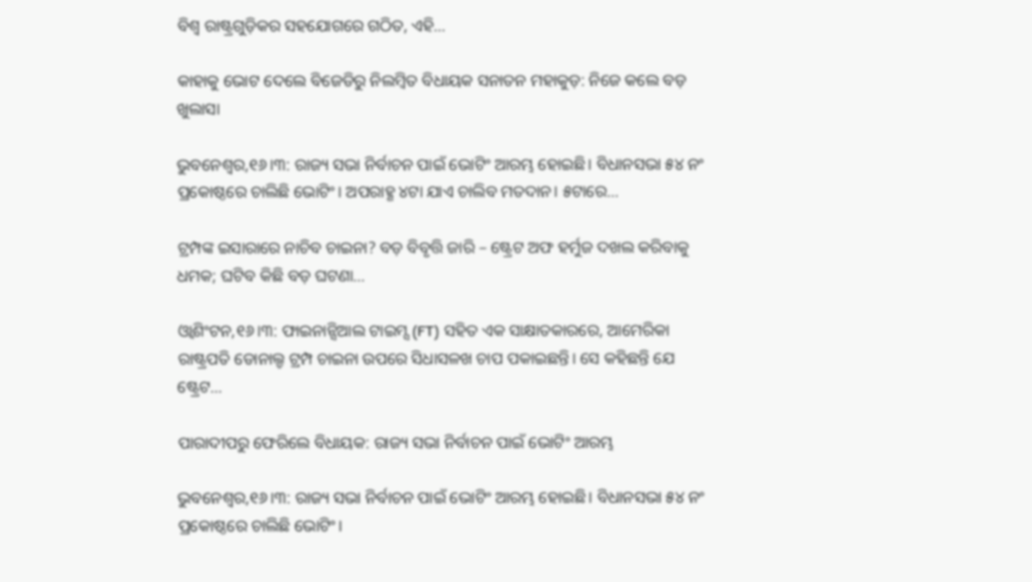ବିଶ୍ୱ ରାଷ୍ଟ୍ରଗୁଡ଼ିକର ସହଯୋଗରେ ଗଠିତ, ଏହି…

କାହାକୁ ଭୋଟ ଦେଲେ ବିଜେଡିରୁ ନିଲମ୍ବିତ ବିଧାୟକ ସନାତନ ମହାକୁଡ଼: ନିଜେ କଲେ ବଡ଼ ଖୁଲାସା

ଭୁବନେଶ୍ୱର,୧୬।୩: ରାଜ୍ୟ ସଭା ନିର୍ବାଚନ ପାଇଁ ଭୋଟିଂ ଆରମ୍ଭ ହୋଇଛି। ବିଧାନସଭା ୫୪ ନଂ ପ୍ରକୋଷ୍ଠରେ ଚାଲିଛି ଭୋଟିଂ। ଅପରାହ୍ଣ ୪ଟା ଯାଏ ଚାଲିବ ମତଦାନ। ୫ଟାରେ…

ଟ୍ରମ୍ପଙ୍କ ଇସାରାରେ ନାଚିବ ଚାଇନା? ବଡ଼ ବିବୃତ୍ତି ଜାରି – ଷ୍ଟ୍ରେଟ ଅଫ ହର୍ମୁଜ ଦଖଲ କରିବାକୁ ଧମକ; ଘଟିବ କିଛି ବଡ଼ ଘଟଣା…

ଓ୍ବାଶିଂଟନ,୧୬।୩: ଫାଇନାନ୍ସିଆଲ ଟାଇମ୍ସ (FT) ସହିତ ଏକ ସାକ୍ଷାତକାରରେ, ଆମେରିକା ରାଷ୍ଟ୍ରପତି ଡୋନାଲ୍ଡ ଟ୍ରମ୍ପ ଚାଇନା ଉପରେ ସିଧାସଳଖ ଚାପ ପକାଇଛନ୍ତି। ସେ କହିଛନ୍ତି ଯେ ଷ୍ଟ୍ରେଟ…

ପାରାଦୀପରୁ ଫେରିଲେ ବିଧାୟକ: ରାଜ୍ୟ ସଭା ନିର୍ବାଚନ ପାଇଁ ଭୋଟିଂ ଆରମ୍ଭ

ଭୁବନେଶ୍ୱର,୧୬।୩: ରାଜ୍ୟ ସଭା ନିର୍ବାଚନ ପାଇଁ ଭୋଟିଂ ଆରମ୍ଭ ହୋଇଛି। ବିଧାନସଭା ୫୪ ନଂ ପ୍ରକୋଷ୍ଠରେ ଚାଲିଛି ଭୋଟିଂ।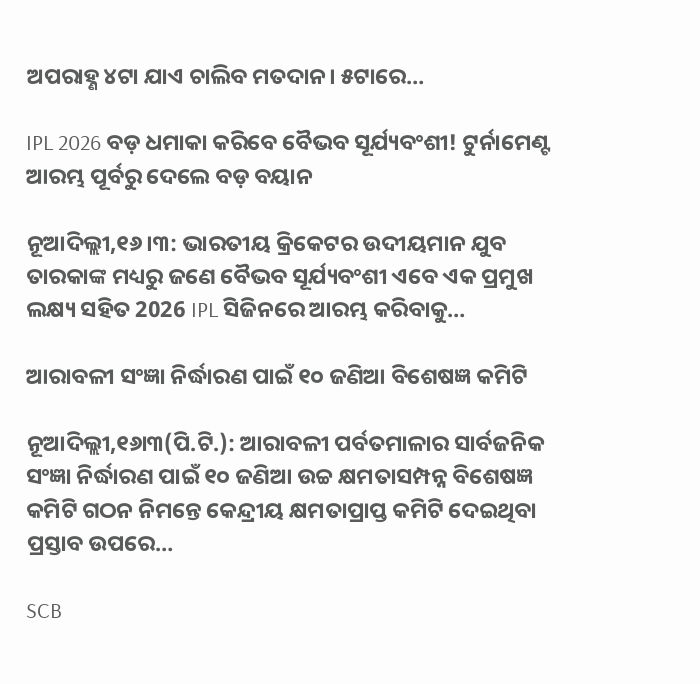ଅପରାହ୍ଣ ୪ଟା ଯାଏ ଚାଲିବ ମତଦାନ। ୫ଟାରେ…

IPL 2026 ବଡ଼ ଧମାକା କରିବେ ବୈଭବ ସୂର୍ଯ୍ୟବଂଶୀ! ଟୁର୍ନାମେଣ୍ଟ ଆରମ୍ଭ ପୂର୍ବରୁ ଦେଲେ ବଡ଼ ବୟାନ

ନୂଆଦିଲ୍ଲୀ,୧୬।୩: ଭାରତୀୟ କ୍ରିକେଟର ଉଦୀୟମାନ ଯୁବ ତାରକାଙ୍କ ମଧ୍ୟରୁ ଜଣେ ବୈଭବ ସୂର୍ଯ୍ୟବଂଶୀ ଏବେ ଏକ ପ୍ରମୁଖ ଲକ୍ଷ୍ୟ ସହିତ 2026 IPL ସିଜିନରେ ଆରମ୍ଭ କରିବାକୁ…

ଆରାବଳୀ ସଂଜ୍ଞା ନିର୍ଦ୍ଧାରଣ ପାଇଁ ୧୦ ଜଣିଆ ବିଶେଷଜ୍ଞ କମିଟି

ନୂଆଦିଲ୍ଲୀ,୧୬ା୩(ପି.ଟି.): ଆରାବଳୀ ପର୍ବତମାଳାର ସାର୍ବଜନିକ ସଂଜ୍ଞା ନିର୍ଦ୍ଧାରଣ ପାଇଁ ୧୦ ଜଣିଆ ଉଚ୍ଚ କ୍ଷମତାସମ୍ପନ୍ନ ବିଶେଷଜ୍ଞ କମିଟି ଗଠନ ନିମନ୍ତେ କେନ୍ଦ୍ରୀୟ କ୍ଷମତାପ୍ରାପ୍ତ କମିଟି ଦେଇଥିବା ପ୍ରସ୍ତାବ ଉପରେ…

SCB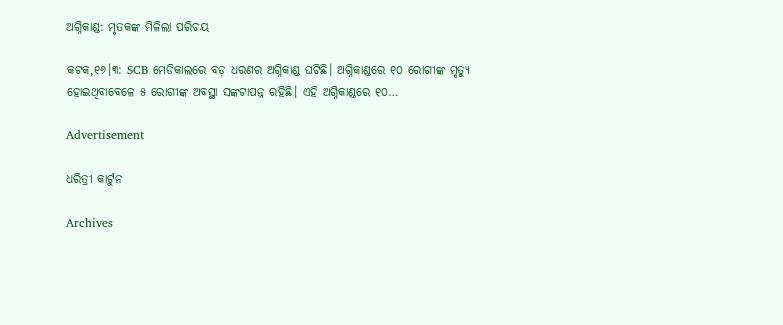ଅଗ୍ନିକାଣ୍ଡ: ମୃତକଙ୍କ ମିଳିଲା ପରିଚୟ

କଟକ,୧୬।୩: SCB ମେଡିକାଲରେ ବଡ଼ ଧରଣର ଅଗ୍ନିକାଣ୍ଡ ଘଟିଛି। ଅଗ୍ନିକାଣ୍ଡରେ ୧୦ ରୋଗୀଙ୍କ ମୃତ୍ୟୁ ହୋଇଥିବାବେଳେ ୫ ରୋଗୀଙ୍କ ଅବସ୍ଥା ସଙ୍କଟାପନ୍ନ ରହିଛି। ଏହି ଅଗ୍ନିକାଣ୍ଡରେ ୧୦…

Advertisement

ଧରିତ୍ରୀ କାର୍ଟୁନ

Archives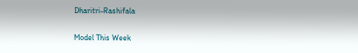Dharitri-Rashifala

Model This Week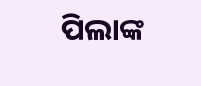ପିଲାଙ୍କ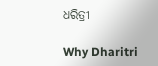ଧରିତ୍ରୀ

Why Dharitri